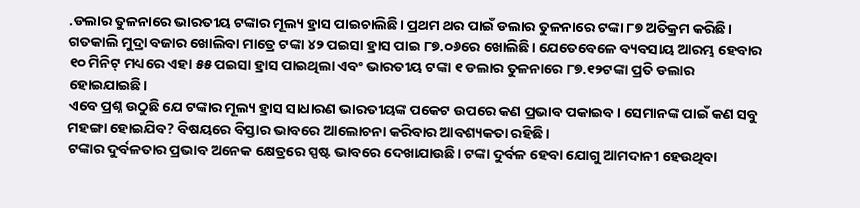.ଡଲାର ତୁଳନାରେ ଭାରତୀୟ ଟଙ୍କାର ମୂଲ୍ୟ ହ୍ରାସ ପାଇଚାଲିଛି। ପ୍ରଥମ ଥର ପାଇଁ ଡଲାର ତୁଳନାରେ ଟଙ୍କା ୮୭ ଅତିକ୍ରମ କରିଛି। ଗତକାଲି ମୁଦ୍ରା ବଜାର ଖୋଲିବା ମାତ୍ରେ ଟଙ୍କା ୪୨ ପଇସା ହ୍ରାସ ପାଇ ୮୭.୦୬ରେ ଖୋଲିଛି। ଯେତେବେଳେ ବ୍ୟବସାୟ ଆରମ୍ଭ ହେବାର ୧୦ ମିନିଟ୍ ମଧ୍ୟରେ ଏହା ୫୫ ପଇସା ହ୍ରାସ ପାଇଥିଲା ଏବଂ ଭାରତୀୟ ଟଙ୍କା ୧ ଡଲାର ତୁଳନାରେ ୮୭.୧୨ଟଙ୍କା ପ୍ରତି ଡଲାର ହୋଇଯାଇଛି।
ଏବେ ପ୍ରଶ୍ନ ଉଠୁଛି ଯେ ଟଙ୍କାର ମୂଲ୍ୟ ହ୍ରାସ ସାଧାରଣ ଭାରତୀୟଙ୍କ ପକେଟ ଉପରେ କଣ ପ୍ରଭାବ ପକାଇବ। ସେମାନଙ୍କ ପାଇଁ କଣ ସବୁ ମହଙ୍ଗା ହୋଇଯିବ? ବିଷୟରେ ବିସ୍ତାର ଭାବରେ ଆଲୋଚନା କରିବାର ଆବଶ୍ୟକତା ରହିଛି।
ଟଙ୍କାର ଦୁର୍ବଳତାର ପ୍ରଭାବ ଅନେକ କ୍ଷେତ୍ରରେ ସ୍ପଷ୍ଟ ଭାବରେ ଦେଖାଯାଉଛି। ଟଙ୍କା ଦୁର୍ବଳ ହେବା ଯୋଗୁ ଆମଦାନୀ ହେଉଥିବା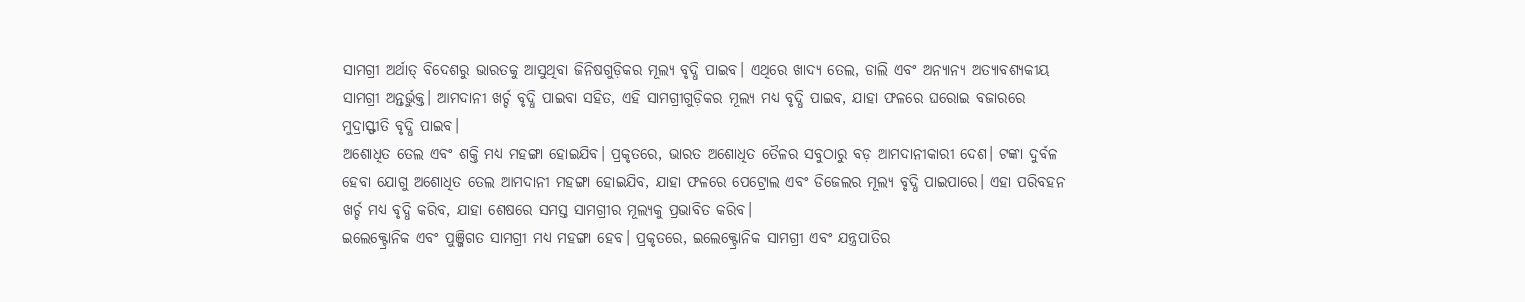ସାମଗ୍ରୀ ଅର୍ଥାତ୍ ବିଦେଶରୁ ଭାରତକୁ ଆସୁଥିବା ଜିନିଷଗୁଡ଼ିକର ମୂଲ୍ୟ ବୃଦ୍ଧି ପାଇବ। ଏଥିରେ ଖାଦ୍ୟ ତେଲ, ଡାଲି ଏବଂ ଅନ୍ୟାନ୍ୟ ଅତ୍ୟାବଶ୍ୟକୀୟ ସାମଗ୍ରୀ ଅନ୍ତର୍ଭୁକ୍ତ। ଆମଦାନୀ ଖର୍ଚ୍ଚ ବୃଦ୍ଧି ପାଇବା ସହିତ, ଏହି ସାମଗ୍ରୀଗୁଡ଼ିକର ମୂଲ୍ୟ ମଧ୍ୟ ବୃଦ୍ଧି ପାଇବ, ଯାହା ଫଳରେ ଘରୋଇ ବଜାରରେ ମୁଦ୍ରାସ୍ଫୀତି ବୃଦ୍ଧି ପାଇବ।
ଅଶୋଧିତ ତେଲ ଏବଂ ଶକ୍ତି ମଧ୍ୟ ମହଙ୍ଗା ହୋଇଯିବ। ପ୍ରକୃତରେ, ଭାରତ ଅଶୋଧିତ ତୈଳର ସବୁଠାରୁ ବଡ଼ ଆମଦାନୀକାରୀ ଦେଶ। ଟଙ୍କା ଦୁର୍ବଳ ହେବା ଯୋଗୁ ଅଶୋଧିତ ତେଲ ଆମଦାନୀ ମହଙ୍ଗା ହୋଇଯିବ, ଯାହା ଫଳରେ ପେଟ୍ରୋଲ ଏବଂ ଡିଜେଲର ମୂଲ୍ୟ ବୃଦ୍ଧି ପାଇପାରେ। ଏହା ପରିବହନ ଖର୍ଚ୍ଚ ମଧ୍ୟ ବୃଦ୍ଧି କରିବ, ଯାହା ଶେଷରେ ସମସ୍ତ ସାମଗ୍ରୀର ମୂଲ୍ୟକୁ ପ୍ରଭାବିତ କରିବ।
ଇଲେକ୍ଟ୍ରୋନିକ ଏବଂ ପୁଞ୍ଜିଗତ ସାମଗ୍ରୀ ମଧ୍ୟ ମହଙ୍ଗା ହେବ। ପ୍ରକୃତରେ, ଇଲେକ୍ଟ୍ରୋନିକ ସାମଗ୍ରୀ ଏବଂ ଯନ୍ତ୍ରପାତିର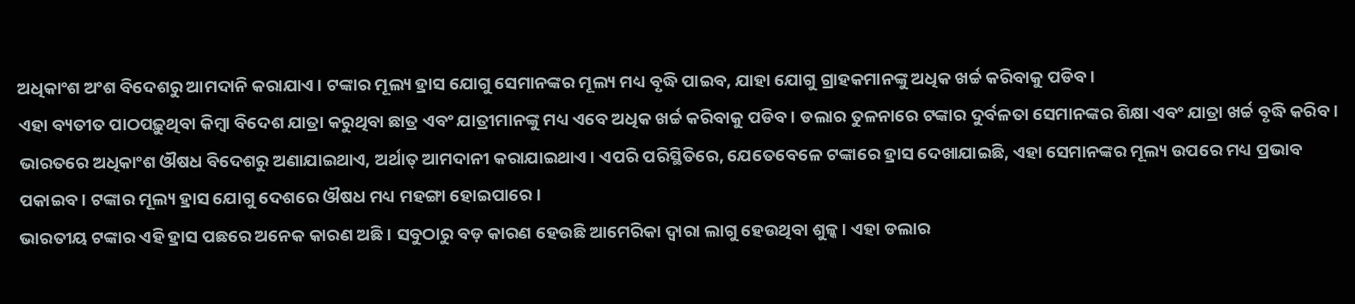ଅଧିକାଂଶ ଅଂଶ ବିଦେଶରୁ ଆମଦାନି କରାଯାଏ। ଟଙ୍କାର ମୂଲ୍ୟ ହ୍ରାସ ଯୋଗୁ ସେମାନଙ୍କର ମୂଲ୍ୟ ମଧ୍ୟ ବୃଦ୍ଧି ପାଇବ, ଯାହା ଯୋଗୁ ଗ୍ରାହକମାନଙ୍କୁ ଅଧିକ ଖର୍ଚ୍ଚ କରିବାକୁ ପଡିବ।
ଏହା ବ୍ୟତୀତ ପାଠପଢ଼ୁଥିବା କିମ୍ବା ବିଦେଶ ଯାତ୍ରା କରୁଥିବା ଛାତ୍ର ଏବଂ ଯାତ୍ରୀମାନଙ୍କୁ ମଧ୍ୟ ଏବେ ଅଧିକ ଖର୍ଚ୍ଚ କରିବାକୁ ପଡିବ। ଡଲାର ତୁଳନାରେ ଟଙ୍କାର ଦୁର୍ବଳତା ସେମାନଙ୍କର ଶିକ୍ଷା ଏବଂ ଯାତ୍ରା ଖର୍ଚ୍ଚ ବୃଦ୍ଧି କରିବ।
ଭାରତରେ ଅଧିକାଂଶ ଔଷଧ ବିଦେଶରୁ ଅଣାଯାଇଥାଏ, ଅର୍ଥାତ୍ ଆମଦାନୀ କରାଯାଇଥାଏ। ଏପରି ପରିସ୍ଥିତିରେ, ଯେତେବେଳେ ଟଙ୍କାରେ ହ୍ରାସ ଦେଖାଯାଇଛି, ଏହା ସେମାନଙ୍କର ମୂଲ୍ୟ ଉପରେ ମଧ୍ୟ ପ୍ରଭାବ ପକାଇବ। ଟଙ୍କାର ମୂଲ୍ୟ ହ୍ରାସ ଯୋଗୁ ଦେଶରେ ଔଷଧ ମଧ୍ୟ ମହଙ୍ଗା ହୋଇପାରେ।
ଭାରତୀୟ ଟଙ୍କାର ଏହି ହ୍ରାସ ପଛରେ ଅନେକ କାରଣ ଅଛି। ସବୁଠାରୁ ବଡ଼ କାରଣ ହେଉଛି ଆମେରିକା ଦ୍ୱାରା ଲାଗୁ ହେଉଥିବା ଶୁଳ୍କ। ଏହା ଡଲାର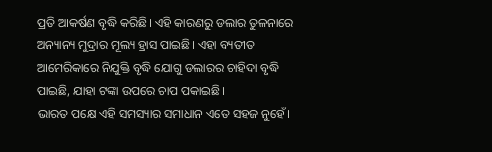ପ୍ରତି ଆକର୍ଷଣ ବୃଦ୍ଧି କରିଛି। ଏହି କାରଣରୁ ଡଲାର ତୁଳନାରେ ଅନ୍ୟାନ୍ୟ ମୁଦ୍ରାର ମୂଲ୍ୟ ହ୍ରାସ ପାଇଛି। ଏହା ବ୍ୟତୀତ ଆମେରିକାରେ ନିଯୁକ୍ତି ବୃଦ୍ଧି ଯୋଗୁ ଡଲାରର ଚାହିଦା ବୃଦ୍ଧି ପାଇଛି, ଯାହା ଟଙ୍କା ଉପରେ ଚାପ ପକାଇଛି।
ଭାରତ ପକ୍ଷେ ଏହି ସମସ୍ୟାର ସମାଧାନ ଏତେ ସହଜ ନୁହେଁ।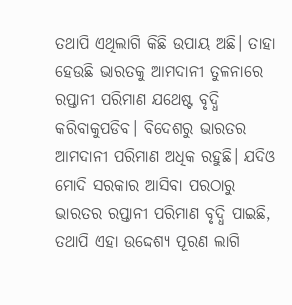ତଥାପି ଏଥିଲାଗି କିଛି ଉପାୟ ଅଛି। ତାହା ହେଉଛି ଭାରତକୁ ଆମଦାନୀ ତୁଳନାରେ ରପ୍ତାନୀ ପରିମାଣ ଯଥେଷ୍ଟ ବୃଦ୍ଧି କରିବାକୁପଡିବ। ବିଦେଶରୁ ଭାରତର ଆମଦାନୀ ପରିମାଣ ଅଧିକ ରହୁଛି। ଯଦିଓ ମୋଦି ସରକାର ଆସିବା ପରଠାରୁ ଭାରତର ରପ୍ତାନୀ ପରିମାଣ ବୃଦ୍ଧି ପାଇଛି, ତଥାପି ଏହା ଉଦ୍ଦେଶ୍ୟ ପୂରଣ ଲାଗି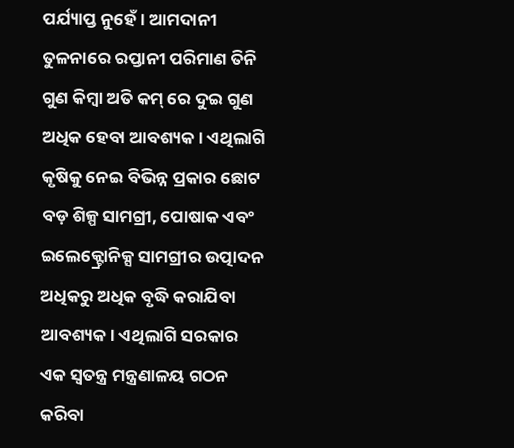ପର୍ଯ୍ୟାପ୍ତ ନୁହେଁ। ଆମଦାନୀ ତୁଳନାରେ ରପ୍ତାନୀ ପରିମାଣ ତିନି ଗୁଣ କିମ୍ବା ଅତି କମ୍ ରେ ଦୁଇ ଗୁଣ ଅଧିକ ହେବା ଆବଶ୍ୟକ। ଏଥିଲାଗି କୃଷିକୁ ନେଇ ବିଭିନ୍ନ ପ୍ରକାର ଛୋଟ ବଡ଼ ଶିଳ୍ପ ସାମଗ୍ରୀ, ପୋଷାକ ଏବଂ ଇଲେକ୍ଟ୍ରୋନିକ୍ସ ସାମଗ୍ରୀର ଉତ୍ପାଦନ ଅଧିକରୁ ଅଧିକ ବୃଦ୍ଧି କରାଯିବା ଆବଶ୍ୟକ। ଏଥିଲାଗି ସରକାର ଏକ ସ୍ଵତନ୍ତ୍ର ମନ୍ତ୍ରଣାଳୟ ଗଠନ କରିବା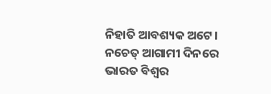ନିହାତି ଆବଶ୍ୟକ ଅଟେ। ନଚେତ୍ ଆଗାମୀ ଦିନରେ ଭାରତ ବିଶ୍ଵର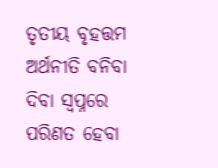ତୃତୀୟ ବୃହତ୍ତମ ଅର୍ଥନୀତି ବନିବା ଦିବା ସ୍ବପ୍ନରେ ପରିଣତ ହେବା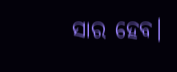ସାର ହେବ।